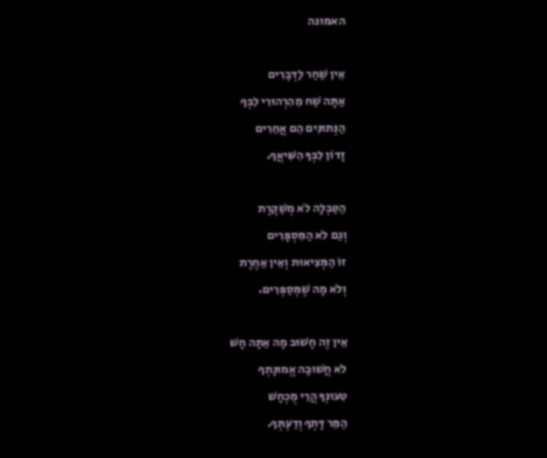האמונה

אֵין שַׁחַר לַדְּבָרִים
אַתָּה שַׁח מֵהִרְהוּרִי לִבְּךָ
הַנְּתוּנִים הֵם אֲחֵרִים
זָדוֹן לִבְּךָ הִשִּׁיאֲךָ.

הַטַּבְלָה לֹא מְשַׁקֶּרֶת
וְגַם לֹא הַמִּסְפָּרִים
זוֹ הַמְּצִיאוּת וְאֵין אַחֶרֶת
וְלֹא מָה שֶׁמְּסַפְּרִים.

אֵין זֶה חָשׁוּב מָה אַתָּה חָשׁ
לֹא חֲשׁוּבָה אֱמוּנָתְךָ
טִעוּנְךָ הֲרֵי מֻכְחָשׁ
הַמֵּר דָּתְךָ וְדַעְתְּךָ.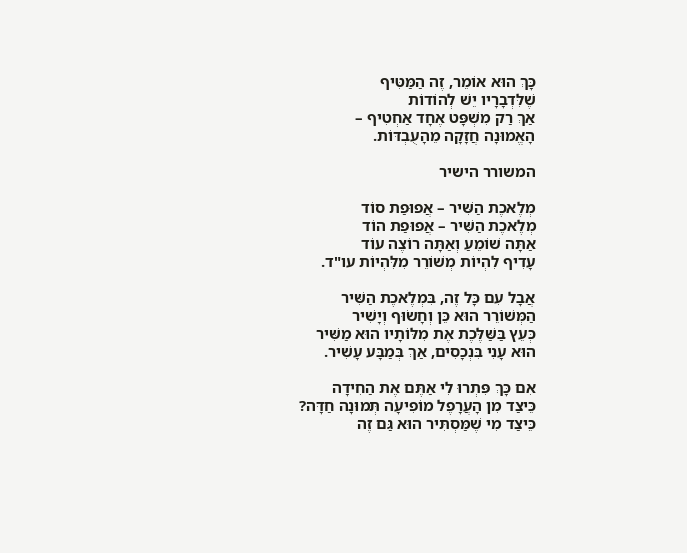כָּךְ הוּא אוֹמֵר, זֶה הַמַּטִּיף
שֶׁלִּדְבָרָיו יֵשׁ לְהוֹדוֹת
אַךְ רַק מִשְׁפָּט אֶחָד אַחְטִיף –
הָאֱמוּנָה חֲזָקָה מֵהָעֻבְדּוֹת.

המשורר הישיר

מְלֶאכֶת הַשִּׁיר – אֲפוּפַת סוֹד
מְלֶאכֶת הַשִּׁיר – אֲפוּפַת הוֹד
אַתָּה שׁוֹמֵעַ וְאַתָּה רוֹצֶה עוֹד
עָדִיף לִהְיוֹת מְשׁוֹרֵר מִלִּהְיוֹת עו"ד.

אֲבָל עִם כָּל זֶה, בִּמְלֶאכֶת הַשִּׁיר
הַמְּשׁוֹרֵר הוּא כֵּן וְחָשׂוּף וְיָשִׁיר
כְּעֵץ בַּשַּׁלֶּכֶת אֶת מִלּוֹתָיו הוּא מַשִּׁיר
הוּא עָנִי בִּנְכָסִים, אַךְ בְּמַבָּע עָשִׁיר.

אִם כָּךְ פִּתְרוּ לִי אַתֶּם אֶת הַחִידָה
כֵּיצַד מִן הָעֲרָפֶל מוֹפִיעָה תְּמוּנָה חַדָּה?
כֵּיצַד מִי שֶׁמַּסְתִּיר הוּא גַּם זֶה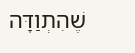שֶׁהִתְוַדָּה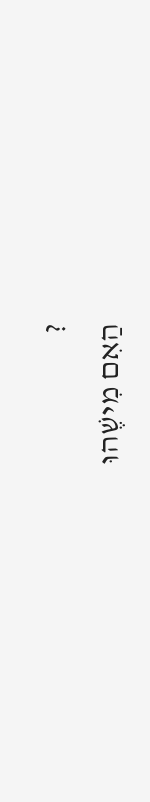?
הַאִם מִישֶׁהוּ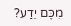מִכֶּם יֵדַע?